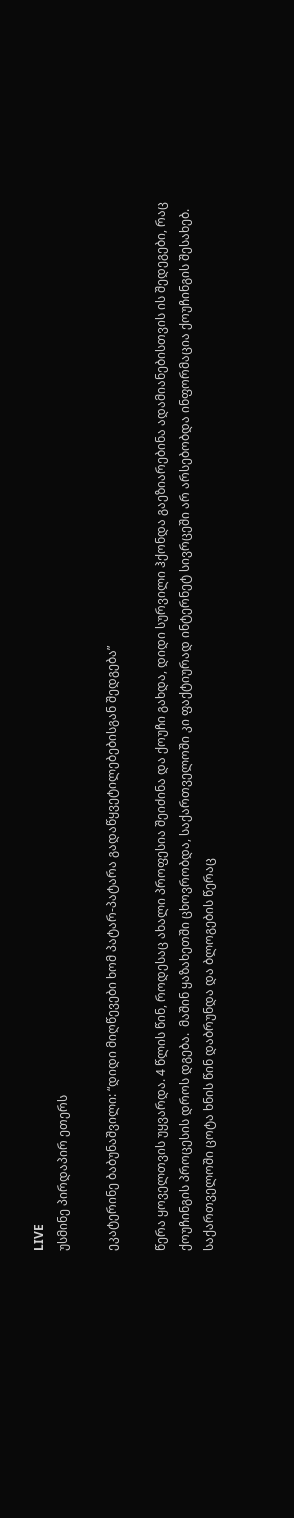LIVE
უსმინე პირდაპირ ეთერს

ეკატერინე ბაბუნაშვილი: “დიდი მიღწევები ხომ პატარ-პატარა გადაწყვეტილებებისგან შედგება”

წერა ყოველთვის უყვარდა. 4 წლის წინ, როდესაც ახალი პროფესია შეიძინა და ქოუჩი გახდა, დიდი სურვილი ჰქონდა გაეზიარებინა ადამიანებისთვის ის შედეგები, რაც  ქოუჩინგის პროცესის დროს დგება.  მაშინ ყაზახეთში ცხოვრობდა, საქართველოში კი ფაქტიურად ინტერნეტ სივრცეში არ არსებობდა ინფორმაცია ქოუჩინგის შესახებ. საქართველოში ცოტა ხნის წინ დაბრუნდა და ბლოგების წერაც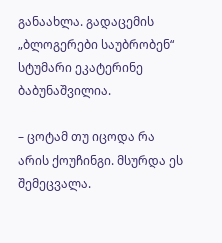განაახლა. გადაცემის „ბლოგერები საუბრობენ“ სტუმარი ეკატერინე ბაბუნაშვილია.

– ცოტამ თუ იცოდა რა არის ქოუჩინგი. მსურდა ეს შემეცვალა.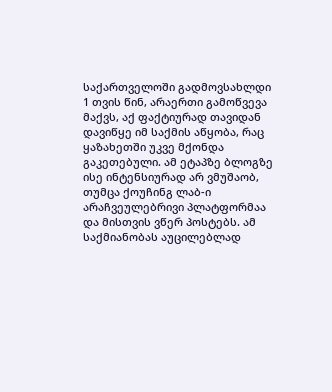საქართველოში გადმოვსახლდი 1 თვის წინ, არაერთი გამოწვევა მაქვს, აქ ფაქტიურად თავიდან დავიწყე იმ საქმის აწყობა, რაც ყაზახეთში უკვე მქონდა გაკეთებული. ამ ეტაპზე ბლოგზე ისე ინტენსიურად არ ვმუშაობ, თუმცა ქოუჩინგ ლაბ-ი არაჩვეულებრივი პლატფორმაა და მისთვის ვწერ პოსტებს. ამ საქმიანობას აუცილებლად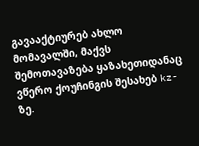გავააქტიურებ ახლო მომავალში, მაქვს შემოთავაზება ყაზახეთიდანაც ვწერო ქოუჩინგის შესახებ kz-ზე.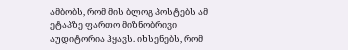ამბობს, რომ მის ბლოგ პოსტებს ამ ეტაპზე ფართო მიზნობრივი აუდიტორია ჰყავს. იხსენებს, რომ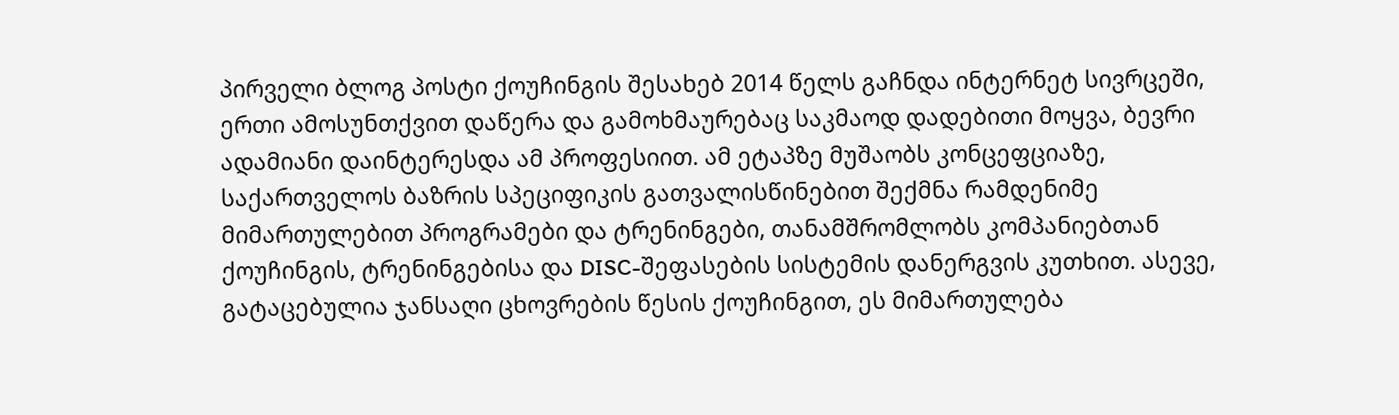პირველი ბლოგ პოსტი ქოუჩინგის შესახებ 2014 წელს გაჩნდა ინტერნეტ სივრცეში, ერთი ამოსუნთქვით დაწერა და გამოხმაურებაც საკმაოდ დადებითი მოყვა, ბევრი ადამიანი დაინტერესდა ამ პროფესიით. ამ ეტაპზე მუშაობს კონცეფციაზე, საქართველოს ბაზრის სპეციფიკის გათვალისწინებით შექმნა რამდენიმე მიმართულებით პროგრამები და ტრენინგები, თანამშრომლობს კომპანიებთან ქოუჩინგის, ტრენინგებისა და DISC-შეფასების სისტემის დანერგვის კუთხით. ასევე, გატაცებულია ჯანსაღი ცხოვრების წესის ქოუჩინგით, ეს მიმართულება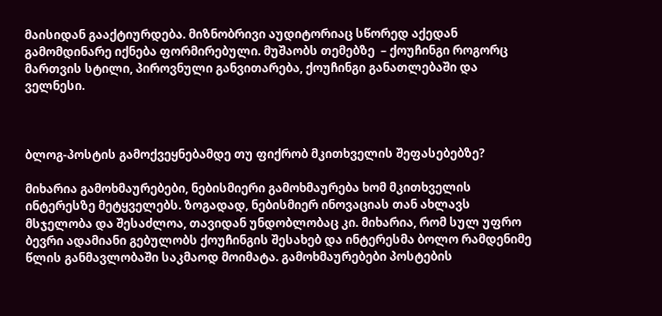მაისიდან გააქტიურდება. მიზნობრივი აუდიტორიაც სწორედ აქედან გამომდინარე იქნება ფორმირებული. მუშაობს თემებზე  – ქოუჩინგი როგორც მართვის სტილი, პიროვნული განვითარება, ქოუჩინგი განათლებაში და ველნესი.



ბლოგ-პოსტის გამოქვეყნებამდე თუ ფიქრობ მკითხველის შეფასებებზე?

მიხარია გამოხმაურებები, ნებისმიერი გამოხმაურება ხომ მკითხველის ინტერესზე მეტყველებს. ზოგადად, ნებისმიერ ინოვაციას თან ახლავს მსჯელობა და შესაძლოა, თავიდან უნდობლობაც კი. მიხარია, რომ სულ უფრო ბევრი ადამიანი გებულობს ქოუჩინგის შესახებ და ინტერესმა ბოლო რამდენიმე წლის განმავლობაში საკმაოდ მოიმატა. გამოხმაურებები პოსტების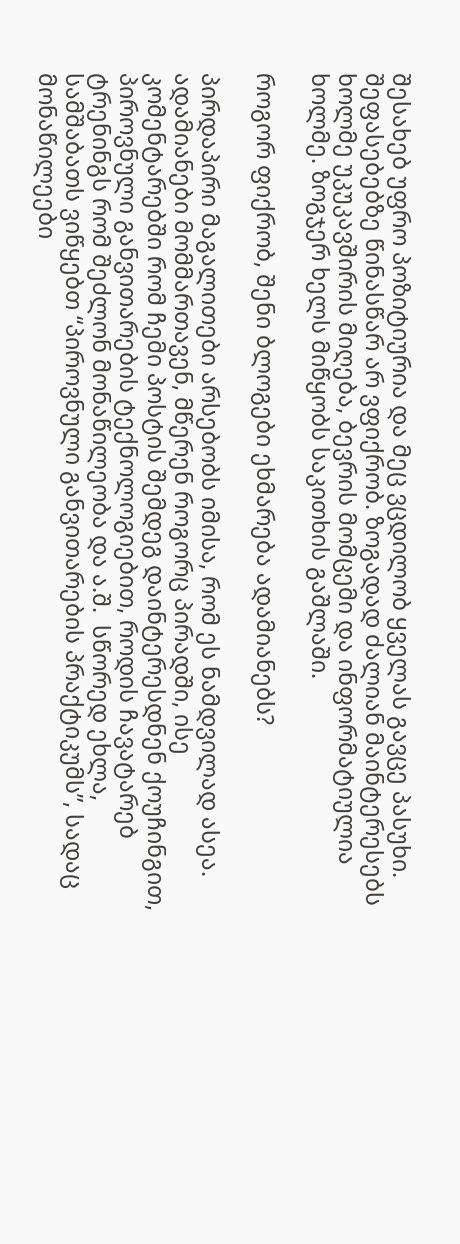შესახებ უფრო პოზიტიურია და მეც ვცდილობ ყველას გავცე პასუხი. შეფასებებზე წინასწარ არ ვფიქრობ. ზოგადად ძალიან მაინტერესებს ხოლმე უკუკავშირის მიღება, ბევრის მომცემი და ინფორმატიულია ხოლმე. ზოგჯერ ხელს მიწყობს საკითხის გაშლაში.

როგორ ფიქრობ, შენი ბლოგები ეხმარება ადამიანებს?

პირდაპირი მაგალითები არსებობს იმისა, რომ ეს ნამდვილად ასეა. ადამიანები მომმართავენ, მწერენ როგორც პირადში, ისე კომენტარებში რომ ჩემი პოსტის შემდეგ დაინტერესდნენ ქოუჩინგით, პიროვნული განვითარების ტექნოლოგიებით, როდის ჩავატარებ ტრენინგს რომ შეძლონ მონაწილეობა და ა.შ.  სწორედ ეხლა, სამშაბათს ვიწყებთ “პიროვნული განვითარების პრაქტიკუმს”, სადაც მონაწილეები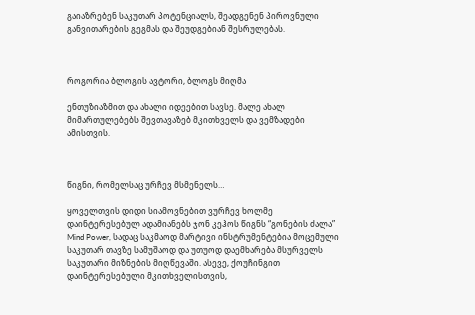გაიაზრებენ საკუთარ პოტენციალს, შეადგენენ პიროვნული განვითარების გეგმას და შეუდგებიან შესრულებას.



როგორია ბლოგის ავტორი, ბლოგს მიღმა

ენთუზიაზმით და ახალი იდეებით სავსე. მალე ახალ მიმართულებებს შევთავაზებ მკითხველს და ვემზადები ამისთვის.



წიგნი, რომელსაც ურჩევ მსმენელს…

ყოველთვის დიდი სიამოვნებით ვურჩევ ხოლმე დაინტერესებულ ადამიანებს ჯონ კეჰოს წიგნს “გონების ძალა” Mind Power, სადაც საკმაოდ მარტივი ინსტრუმენტებია მოცემული საკუთარ თავზე სამუშაოდ და უთუოდ დაემხარება მსურველს საკუთარი მიზნების მიღწევაში. ასევე, ქოუჩინგით დაინტერესებული მკითხველისთვის,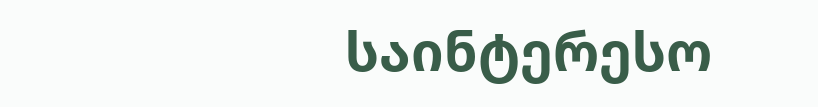საინტერესო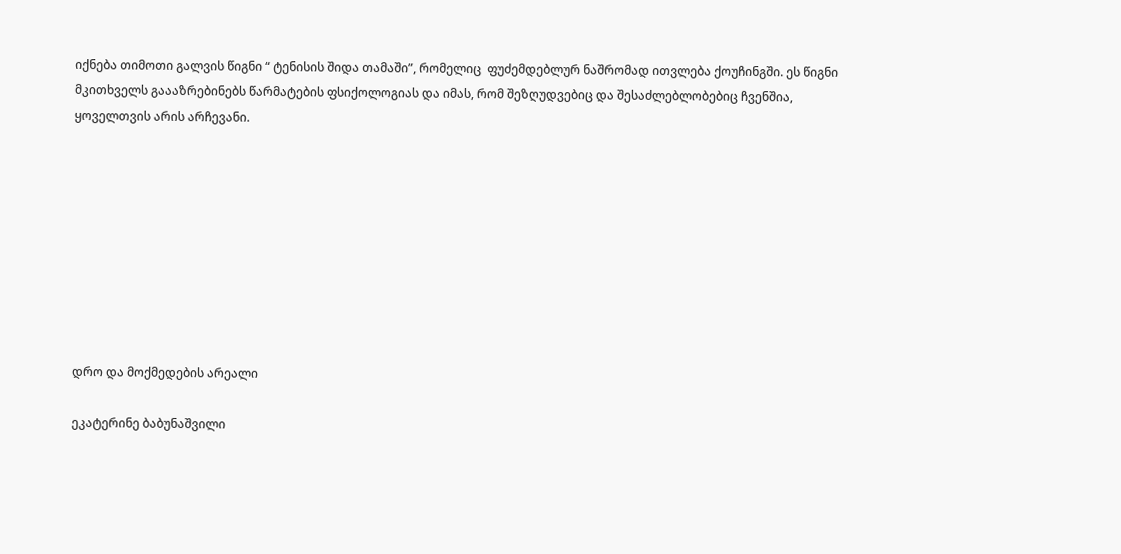იქნება თიმოთი გალვის წიგნი “ ტენისის შიდა თამაში”, რომელიც  ფუძემდებლურ ნაშრომად ითვლება ქოუჩინგში. ეს წიგნი მკითხველს გაააზრებინებს წარმატების ფსიქოლოგიას და იმას, რომ შეზღუდვებიც და შესაძლებლობებიც ჩვენშია,  ყოველთვის არის არჩევანი.









დრო და მოქმედების არეალი

ეკატერინე ბაბუნაშვილი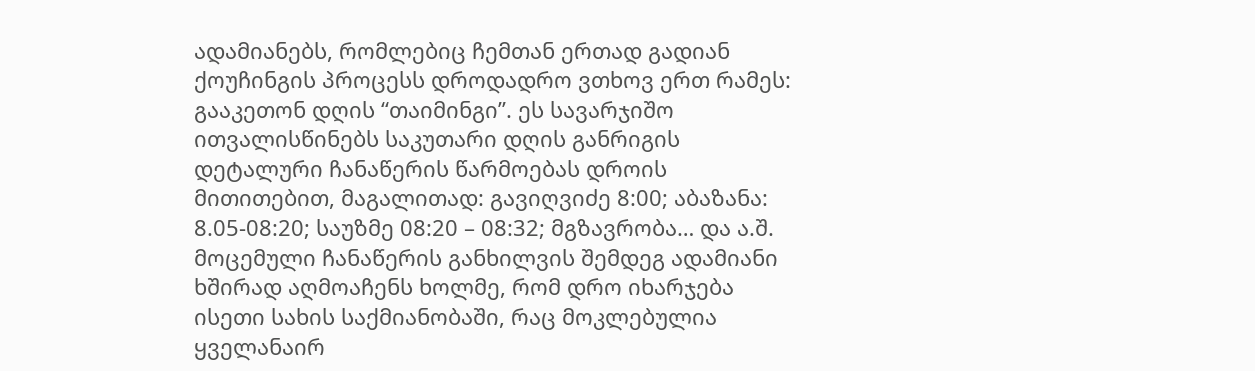ადამიანებს, რომლებიც ჩემთან ერთად გადიან ქოუჩინგის პროცესს დროდადრო ვთხოვ ერთ რამეს: გააკეთონ დღის “თაიმინგი”. ეს სავარჯიშო ითვალისწინებს საკუთარი დღის განრიგის დეტალური ჩანაწერის წარმოებას დროის მითითებით, მაგალითად: გავიღვიძე 8:00; აბაზანა: 8.05-08:20; საუზმე 08:20 – 08:32; მგზავრობა… და ა.შ. მოცემული ჩანაწერის განხილვის შემდეგ ადამიანი ხშირად აღმოაჩენს ხოლმე, რომ დრო იხარჯება ისეთი სახის საქმიანობაში, რაც მოკლებულია ყველანაირ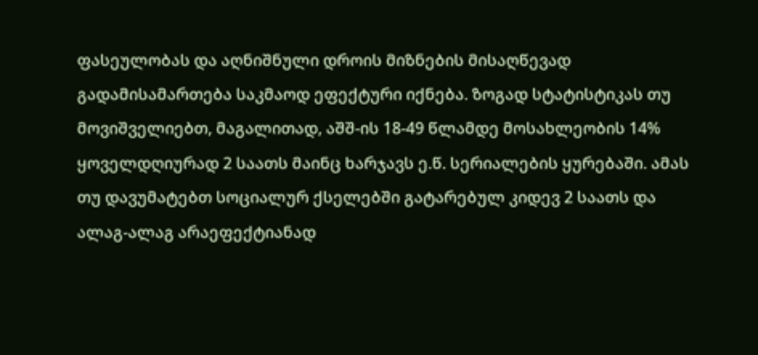ფასეულობას და აღნიშნული დროის მიზნების მისაღწევად გადამისამართება საკმაოდ ეფექტური იქნება. ზოგად სტატისტიკას თუ მოვიშველიებთ, მაგალითად, აშშ-ის 18-49 წლამდე მოსახლეობის 14% ყოველდღიურად 2 საათს მაინც ხარჯავს ე.წ. სერიალების ყურებაში. ამას თუ დავუმატებთ სოციალურ ქსელებში გატარებულ კიდევ 2 საათს და ალაგ-ალაგ არაეფექტიანად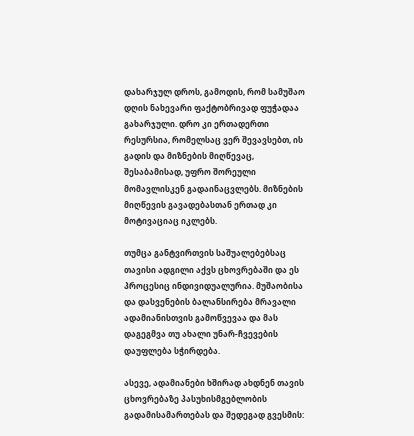დახარჯულ დროს, გამოდის, რომ სამუშაო დღის ნახევარი ფაქტობრივად ფუჭადაა გახარჯული. დრო კი ერთადერთი რესურსია, რომელსაც ვერ შევავსებთ, ის გადის და მიზნების მიღწევაც, შესაბამისად, უფრო შორეული მომავლისკენ გადაინაცვლებს. მიზნების მიღწევის გავადებასთან ერთად კი მოტივაციაც იკლებს.

თუმცა განტვირთვის საშუალებებსაც თავისი ადგილი აქვს ცხოვრებაში და ეს პროცესიც ინდივიდუალურია. მუშაობისა და დასვენების ბალანსირება მრავალი ადამიანისთვის გამოწვევაა და მას დაგეგმვა თუ ახალი უნარ-ჩვევების დაუფლება სჭირდება.

ასევე, ადამიანები ხშირად ახდნენ თავის ცხოვრებაზე პასუხისმგებლობის გადამისამართებას და შედეგად გვესმის: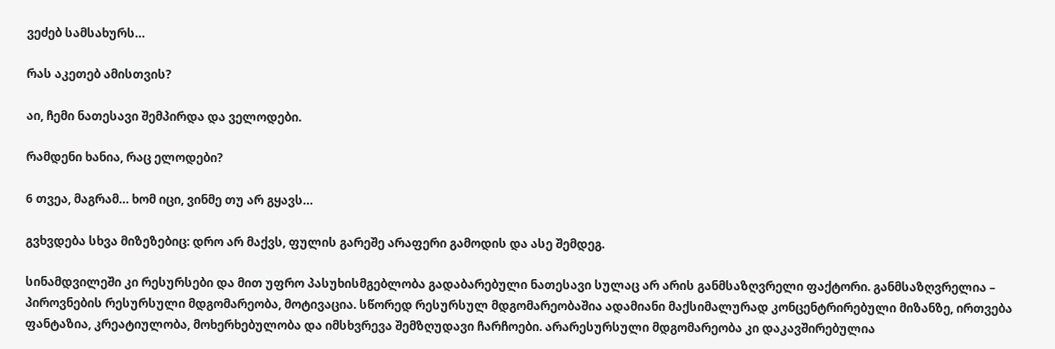ვეძებ სამსახურს…

რას აკეთებ ამისთვის?

აი, ჩემი ნათესავი შემპირდა და ველოდები.

რამდენი ხანია, რაც ელოდები?

6 თვეა, მაგრამ… ხომ იცი, ვინმე თუ არ გყავს…

გვხვდება სხვა მიზეზებიც: დრო არ მაქვს, ფულის გარეშე არაფერი გამოდის და ასე შემდეგ.

სინამდვილეში კი რესურსები და მით უფრო პასუხისმგებლობა გადაბარებული ნათესავი სულაც არ არის განმსაზღვრელი ფაქტორი. განმსაზღვრელია – პიროვნების რესურსული მდგომარეობა, მოტივაცია. სწორედ რესურსულ მდგომარეობაშია ადამიანი მაქსიმალურად კონცენტრირებული მიზანზე, ირთვება ფანტაზია, კრეატიულობა, მოხერხებულობა და იმსხვრევა შემზღუდავი ჩარჩოები. არარესურსული მდგომარეობა კი დაკავშირებულია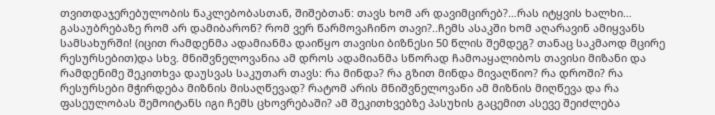თვითდაჯერებულობის ნაკლებობასთან, შიშებთან: თავს ხომ არ დავიმცირებ?…რას იტყვის ხალხი… გასაუბრებაზე რომ არ დამიბარონ? რომ ვერ წარმოვაჩინო თავი?..ჩემს ასაკში ხომ აღარავინ ამიყვანს სამსახურში! (იცით რამდენმა ადამიანმა დაიწყო თავისი ბიზნესი 50 წლის შემდეგ? თანაც საკმაოდ მცირე რესურსებით)და სხვ. მნიშვნელოვანია ამ დროს ადამიანმა სწორად ჩამოაყალიბოს თავისი მიზანი და რამდენიმე შეკითხვა დაუსვას საკუთარ თავს: რა მინდა? რა გზით მინდა მივაღწიო? რა დროში? რა რესურსები მჭირდება მიზნის მისაღწევად? რატომ არის მნიშვნელოვანი ამ მიზნის მიღწევა და რა ფასეულობას შემოიტანს იგი ჩემს ცხოვრებაში? ამ შეკითხვებზე პასუხის გაცემით ასევე შეიძლება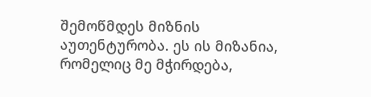შემოწმდეს მიზნის აუთენტურობა. ეს ის მიზანია, რომელიც მე მჭირდება,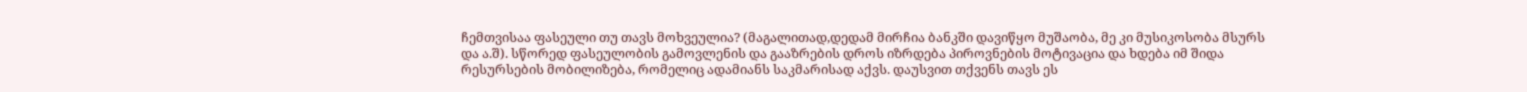ჩემთვისაა ფასეული თუ თავს მოხვეულია? (მაგალითად,დედამ მირჩია ბანკში დავიწყო მუშაობა, მე კი მუსიკოსობა მსურს და ა.შ). სწორედ ფასეულობის გამოვლენის და გააზრების დროს იზრდება პიროვნების მოტივაცია და ხდება იმ შიდა რესურსების მობილიზება, რომელიც ადამიანს საკმარისად აქვს. დაუსვით თქვენს თავს ეს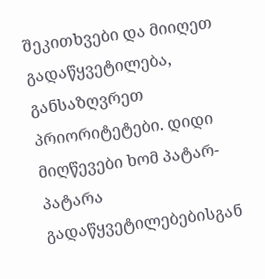შეკითხვები და მიიღეთ გადაწყვეტილება, განსაზღვრეთ პრიორიტეტები. დიდი მიღწევები ხომ პატარ-პატარა გადაწყვეტილებებისგან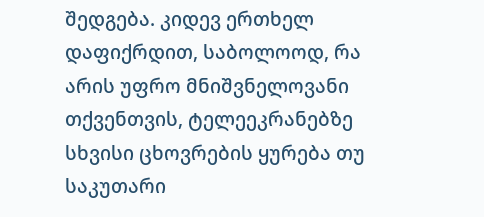შედგება. კიდევ ერთხელ დაფიქრდით, საბოლოოდ, რა არის უფრო მნიშვნელოვანი თქვენთვის, ტელეეკრანებზე სხვისი ცხოვრების ყურება თუ საკუთარი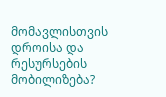მომავლისთვის დროისა და რესურსების მობილიზება?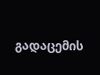გადაცემის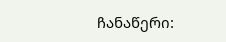ჩანაწერი: